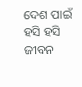ଦେଶ ପାଇଁ ହସି ହସି ଜୀବନ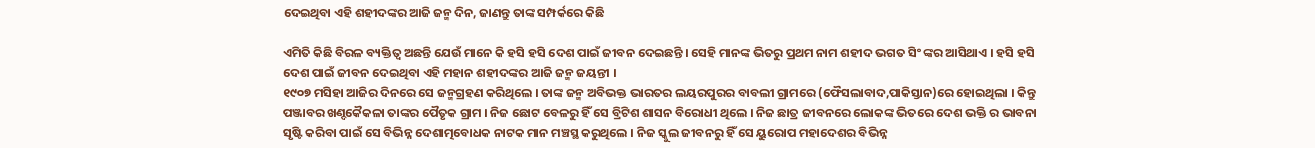ଦେଇଥିବା ଏହି ଶହୀଦଙ୍କର ଆଜି ଜନ୍ମ ଦିନ, ଜାଣନ୍ତୁ ତାଙ୍କ ସମ୍ପର୍କରେ କିଛି

ଏମିତି କିଛି ବିରଳ ବ୍ୟକ୍ତିତ୍ୱ ଅଛନ୍ତି ଯେଉଁ ମାନେ କି ହସି ହସି ଦେଶ ପାଇଁ ଜୀବନ ଦେଇଛନ୍ତି । ସେହି ମାନଙ୍କ ଭିତରୁ ପ୍ରଥମ ନାମ ଶହୀଦ ଭଗତ ସିଂ ଙ୍କର ଆସିଥାଏ । ହସି ହସି ଦେଶ ପାଇଁ ଜୀବନ ଦେଇଥିବା ଏହି ମହାନ ଶହୀଦଙ୍କର ଆଜି ଜନ୍ମ ଜୟନ୍ତୀ ।
୧୯୦୭ ମସିହା ଆଜିର ଦିନରେ ସେ ଜନ୍ମଗ୍ରହଣ କରିଥିଲେ । ତାଙ୍କ ଜନ୍ମ ଅବିଭକ୍ତ ଭାରତର ଲୟରପୁରର ବାବଲୀ ଗ୍ରାମରେ (ଫୈସଲାବାଦ,ପାକିସ୍ତାନ)ରେ ହୋଇଥିଲା । କିନ୍ତୁ ପଞ୍ଜାବର ଖଣ୍ଦକୈକଳା ତାଙ୍କର ପୈତୃକ ଗ୍ରାମ । ନିଜ ଛୋଟ ବେଳରୁ ହିଁ ସେ ବ୍ରିଟିଶ ଶାସନ ବିରୋଧୀ ଥିଲେ । ନିଜ ଛାତ୍ର ଜୀବନରେ ଲୋକଙ୍କ ଭିତରେ ଦେଶ ଭକ୍ତି ର ଭାବନା ସୃଷ୍ଟି କରିବା ପାଇଁ ସେ ବିଭିନ୍ନ ଦେଶାତ୍ମବୋଧକ ନାଟକ ମାନ ମଞ୍ଚସ୍ଥ କରୁଥିଲେ । ନିଜ ସ୍କୁଲ ଜୀବନରୁ ହିଁ ସେ ୟୁରୋପ ମହାଦେଶର ବିଭିନ୍ନ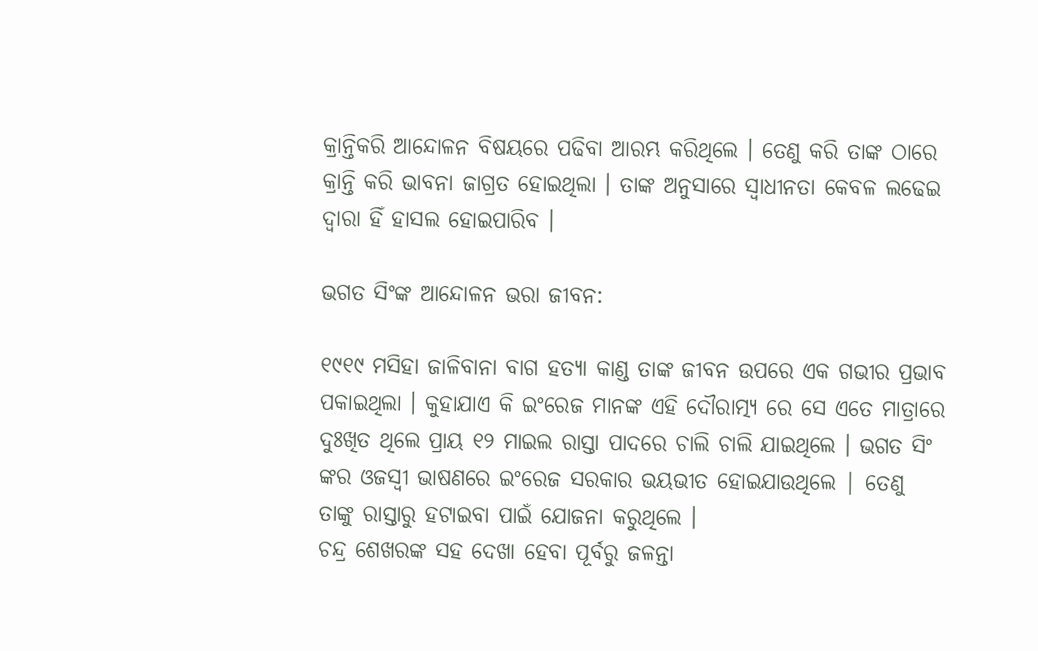କ୍ରାନ୍ତିକରି ଆନ୍ଦୋଳନ ବିଷୟରେ ପଢିବା ଆରମ୍ଭ କରିଥିଲେ । ତେଣୁ କରି ତାଙ୍କ ଠାରେ କ୍ରାନ୍ତି କରି ଭାବନା ଜାଗ୍ରତ ହୋଇଥିଲା । ତାଙ୍କ ଅନୁସାରେ ସ୍ୱାଧୀନତା କେବଳ ଲଢେଇ ଦ୍ୱାରା ହିଁ ହାସଲ ହୋଇପାରିବ ।

ଭଗତ ସିଂଙ୍କ ଆନ୍ଦୋଳନ ଭରା ଜୀବନ:

୧୯୧୯ ମସିହା ଜାଳିବାନା ବାଗ ହତ୍ୟା କାଣ୍ଡ ତାଙ୍କ ଜୀବନ ଉପରେ ଏକ ଗଭୀର ପ୍ରଭାବ ପକାଇଥିଲା । କୁହାଯାଏ କି ଇଂରେଜ ମାନଙ୍କ ଏହି ଦୌରାତ୍ମ୍ୟ ରେ ସେ ଏତେ ମାତ୍ରାରେ ଦୁଃଖିତ ଥିଲେ ପ୍ରାୟ ୧୨ ମାଇଲ ରାସ୍ତା ପାଦରେ ଚାଲି ଚାଲି ଯାଇଥିଲେ । ଭଗତ ସିଂ ଙ୍କର ଓଜସ୍ବୀ ଭାଷଣରେ ଇଂରେଜ ସରକାର ଭୟଭୀତ ହୋଇଯାଉଥିଲେ | ତେଣୁ ତାଙ୍କୁ ରାସ୍ତାରୁ ହଟାଇବା ପାଇଁ ଯୋଜନା କରୁଥିଲେ ।
ଚନ୍ଦ୍ର ଶେଖରଙ୍କ ସହ ଦେଖା ହେବା ପୂର୍ବରୁ ଜଳନ୍ତା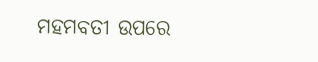ମହମବତୀ ଉପରେ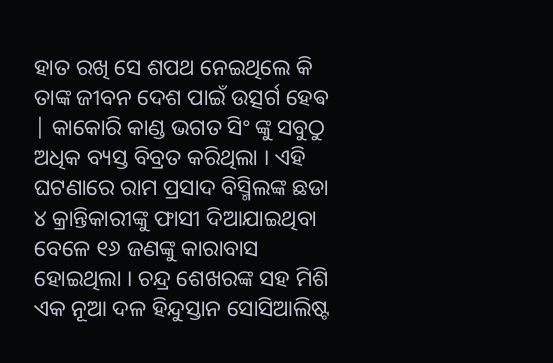ହାତ ରଖି ସେ ଶପଥ ନେଇଥିଲେ କି ତାଙ୍କ ଜୀବନ ଦେଶ ପାଇଁ ଉତ୍ସର୍ଗ ହେଵ | କାକୋରି କାଣ୍ଡ ଭଗତ ସିଂ ଙ୍କୁ ସବୁଠୁ ଅଧିକ ବ୍ୟସ୍ତ ବିବ୍ରତ କରିଥିଲା । ଏହି ଘଟଣାରେ ରାମ ପ୍ରସାଦ ବିସ୍ମିଲଙ୍କ ଛଡା ୪ କ୍ରାନ୍ତିକାରୀଙ୍କୁ ଫାସୀ ଦିଆଯାଇଥିବା ବେଳେ ୧୬ ଜଣଙ୍କୁ କାରାବାସ ହୋଇଥିଲା । ଚନ୍ଦ୍ର ଶେଖରଙ୍କ ସହ ମିଶି ଏକ ନୂଆ ଦଳ ହିନ୍ଦୁସ୍ତାନ ସୋସିଆଲିଷ୍ଟ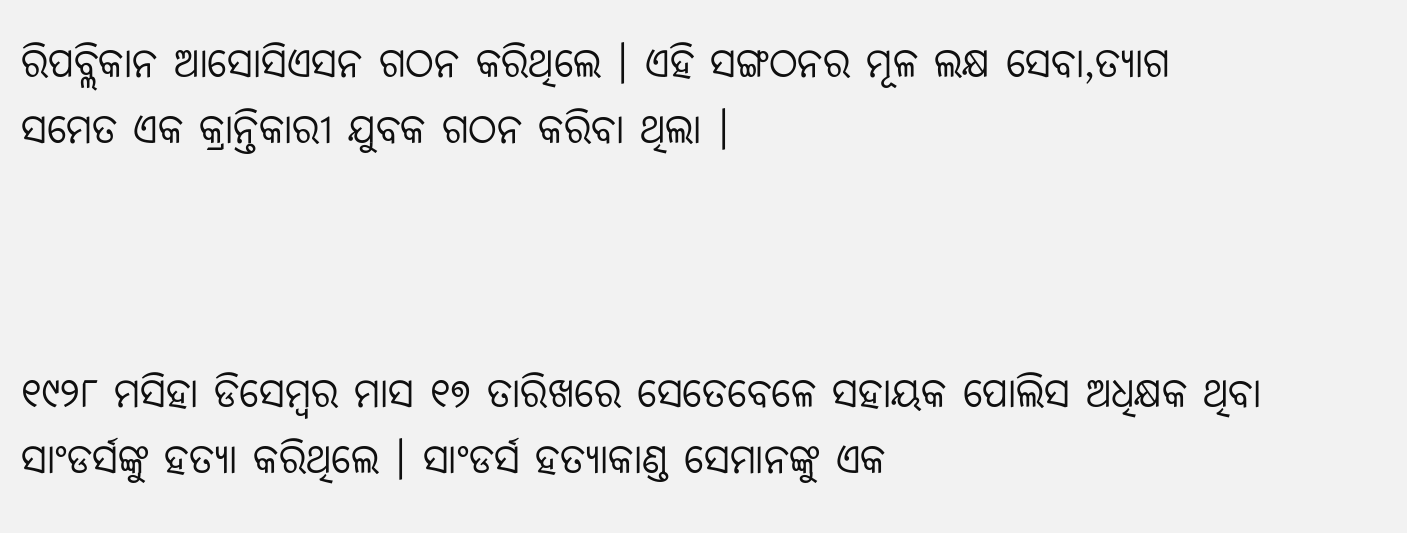ରିପବ୍ଲିକାନ ଆସୋସିଏସନ ଗଠନ କରିଥିଲେ । ଏହି ସଙ୍ଗଠନର ମୂଳ ଲକ୍ଷ ସେବା,ତ୍ୟାଗ ସମେତ ଏକ କ୍ରାନ୍ତିକାରୀ ଯୁବକ ଗଠନ କରିବା ଥିଲା ।



୧୯୨୮ ମସିହା ଡିସେମ୍ବର ମାସ ୧୭ ତାରିଖରେ ସେତେବେଳେ ସହାୟକ ପୋଲିସ ଅଧିକ୍ଷକ ଥିବା ସାଂଡର୍ସଙ୍କୁ ହତ୍ୟା କରିଥିଲେ । ସାଂଡର୍ସ ହତ୍ୟାକାଣ୍ଡ ସେମାନଙ୍କୁ ଏକ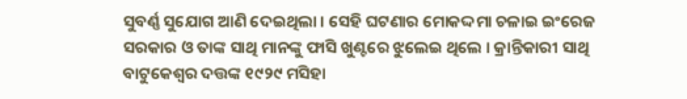ସୁବର୍ଣ୍ଣ ସୁଯୋଗ ଆଣି ଦେଇଥିଲା । ସେହି ଘଟଣାର ମୋକଦ୍ଦମା ଚଳାଇ ଇଂରେଜ ସରକାର ଓ ତାଙ୍କ ସାଥି ମାନଙ୍କୁ ଫାସି ଖୁଣ୍ଟରେ ଝୁଲେଇ ଥିଲେ । କ୍ରାନ୍ତିକାରୀ ସାଥି ବାଟୁକେଶ୍ୱର ଦତ୍ତଙ୍କ ୧୯୨୯ ମସିହା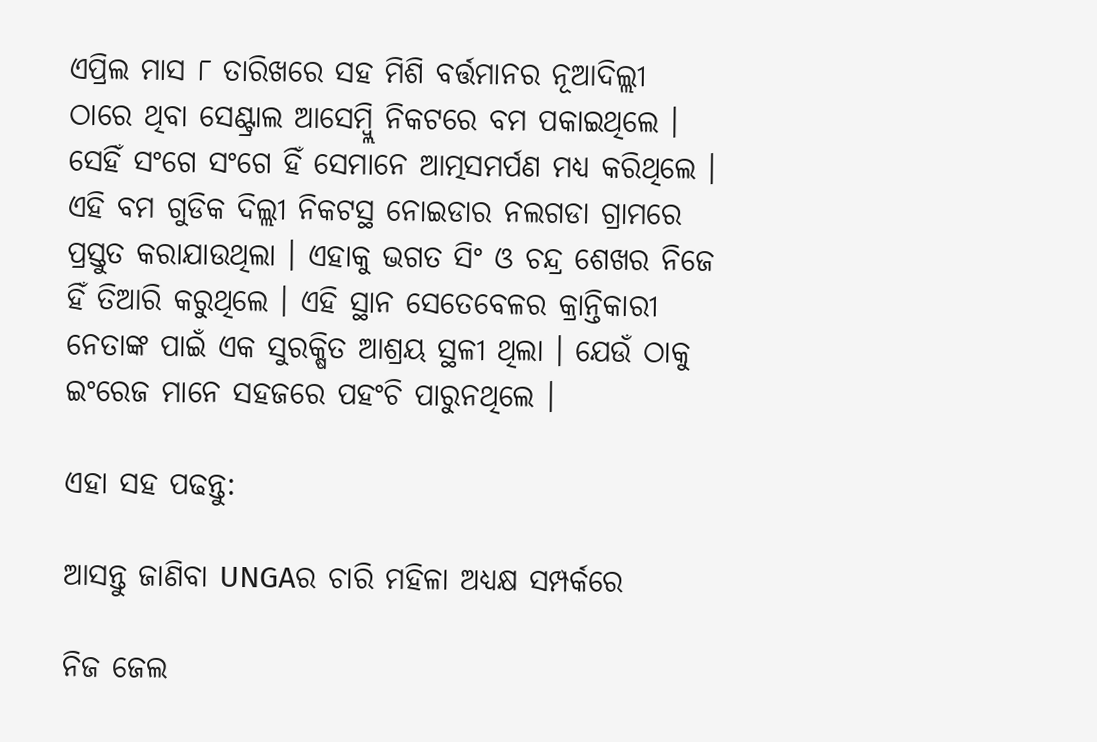ଏପ୍ରିଲ ମାସ ୮ ତାରିଖରେ ସହ ମିଶି ବର୍ତ୍ତମାନର ନୂଆଦିଲ୍ଲୀ ଠାରେ ଥିବା ସେଣ୍ଟ୍ରାଲ ଆସେମ୍ବ୍ଲି ନିକଟରେ ବମ ପକାଇଥିଲେ । ସେହିଁ ସଂଗେ ସଂଗେ ହିଁ ସେମାନେ ଆତ୍ମସମର୍ପଣ ମଧ୍ୟ କରିଥିଲେ । ଏହି ବମ ଗୁଡିକ ଦିଲ୍ଲୀ ନିକଟସ୍ଥ ନୋଇଡାର ନଲଗଡା ଗ୍ରାମରେ ପ୍ରସ୍ତୁତ କରାଯାଉଥିଲା । ଏହାକୁ ଭଗତ ସିଂ ଓ ଚନ୍ଦ୍ର ଶେଖର ନିଜେ ହିଁ ତିଆରି କରୁଥିଲେ । ଏହି ସ୍ଥାନ ସେତେବେଳର କ୍ରାନ୍ତିକାରୀ ନେତାଙ୍କ ପାଇଁ ଏକ ସୁରକ୍ଷିତ ଆଶ୍ରୟ ସ୍ଥଳୀ ଥିଲା । ଯେଉଁ ଠାକୁ ଇଂରେଜ ମାନେ ସହଜରେ ପହଂଚି ପାରୁନଥିଲେ ।

ଏହା ସହ ପଢନ୍ତୁ:

ଆସନ୍ତୁ ଜାଣିବା UNGAର ଚାରି ମହିଳା ଅଧ୍ୟକ୍ଷ ସମ୍ପର୍କରେ

ନିଜ ଜେଲ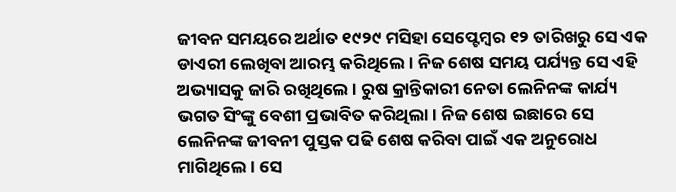ଜୀବନ ସମୟରେ ଅର୍ଥାତ ୧୯୨୯ ମସିହା ସେପ୍ଟେମ୍ବର ୧୨ ତାରିଖରୁ ସେ ଏକ ଡାଏରୀ ଲେଖିବା ଆରମ୍ଭ କରିଥିଲେ । ନିଜ ଶେଷ ସମୟ ପର୍ଯ୍ୟନ୍ତ ସେ ଏହି ଅଭ୍ୟାସକୁ ଜାରି ରଖିଥିଲେ । ରୁଷ କ୍ରାନ୍ତିକାରୀ ନେତା ଲେନିନଙ୍କ କାର୍ଯ୍ୟ ଭଗତ ସିଂଙ୍କୁ ବେଶୀ ପ୍ରଭାବିତ କରିଥିଲା । ନିଜ ଶେଷ ଇଛାରେ ସେ ଲେନିନଙ୍କ ଜୀବନୀ ପୁସ୍ତକ ପଢି ଶେଷ କରିବା ପାଇଁ ଏକ ଅନୁରୋଧ ମାଗିଥିଲେ । ସେ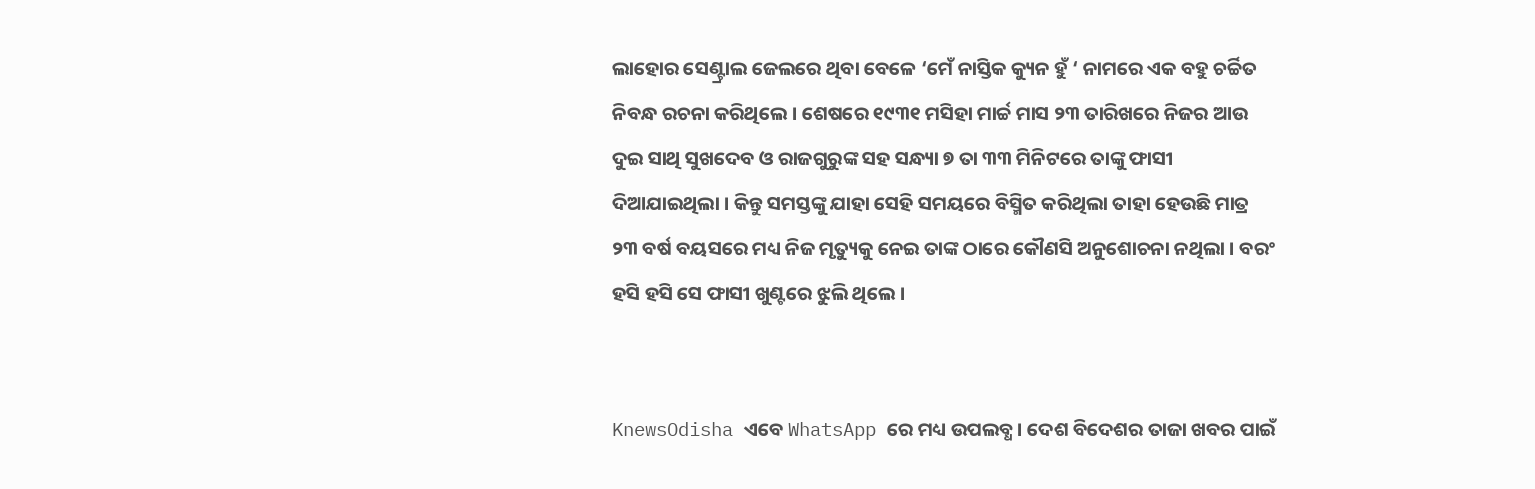ଲାହୋର ସେଣ୍ଟ୍ରାଲ ଜେଲରେ ଥିବା ବେଳେ ‘ମେଁ ନାସ୍ତିକ କ୍ୟୁନ ହୁଁ ‘ ନାମରେ ଏକ ବହୁ ଚର୍ଚ୍ଚିତ ନିବନ୍ଧ ରଚନା କରିଥିଲେ । ଶେଷରେ ୧୯୩୧ ମସିହା ମାର୍ଚ୍ଚ ମାସ ୨୩ ତାରିଖରେ ନିଜର ଆଉ ଦୁଇ ସାଥି ସୁଖଦେବ ଓ ରାଜଗୁରୁଙ୍କ ସହ ସନ୍ଧ୍ୟା ୭ ତା ୩୩ ମିନିଟରେ ତାଙ୍କୁ ଫାସୀ ଦିଆଯାଇଥିଲା । କିନ୍ତୁ ସମସ୍ତଙ୍କୁ ଯାହା ସେହି ସମୟରେ ବିସ୍ମିତ କରିଥିଲା ତାହା ହେଉଛି ମାତ୍ର ୨୩ ବର୍ଷ ବୟସରେ ମଧ୍ୟ ନିଜ ମୃତ୍ୟୁକୁ ନେଇ ତାଙ୍କ ଠାରେ କୌଣସି ଅନୁଶୋଚନା ନଥିଲା । ବରଂ ହସି ହସି ସେ ଫାସୀ ଖୁଣ୍ଟରେ ଝୁଲି ଥିଲେ ।


KnewsOdisha ଏବେ WhatsApp ରେ ମଧ୍ୟ ଉପଲବ୍ଧ । ଦେଶ ବିଦେଶର ତାଜା ଖବର ପାଇଁ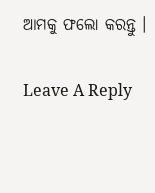ଆମକୁ ଫଲୋ କରନ୍ତୁ ।

Leave A Reply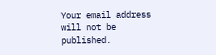Your email address will not be published.